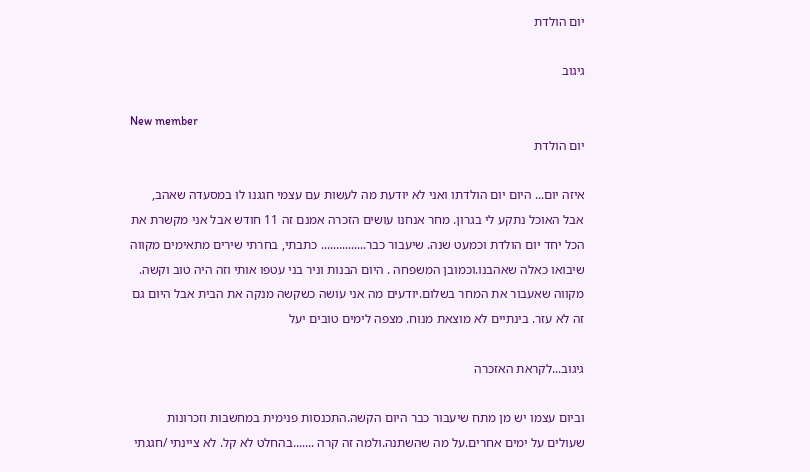יום הולדת

גיגוב

New member
יום הולדת

איזה יום... היום יום הולדתו ואני לא יודעת מה לעשות עם עצמי חגגנו לו במסעדה שאהב, אבל האוכל נתקע לי בגרון. מחר אנחנו עושים הזכרה אמנם זה 11 חודש אבל אני מקשרת את הכל יחד יום הולדת וכמעט שנה. שיעבור כבר............... כתבתי, בחרתי שירים מתאימים מקווה שיבואו כאלה שאהבנו.וכמובן המשפחה . היום הבנות וניר בני עטפו אותי וזה היה טוב וקשה. מקווה שאעבור את המחר בשלום.יודעים מה אני עושה כשקשה מנקה את הבית אבל היום גם זה לא עזר. בינתיים לא מוצאת מנוח. מצפה לימים טובים יעל

גיגוב...לקראת האזכרה

וביום עצמו יש מן מתח שיעבור כבר היום הקשה.התכנסות פנימית במחשבות וזכרונות שעולים על ימים אחרים.על מה שהשתנה.ולמה זה קרה .......בהחלט לא קל. לא ציינתי /חגגתי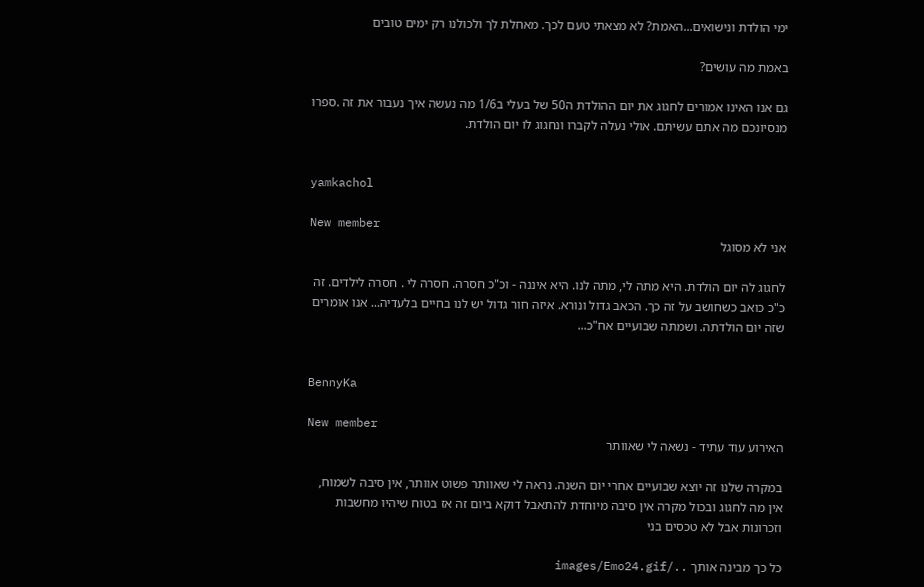ימי הולדת ונישואים...האמת? לא מצאתי טעם לכך. מאחלת לך ולכולנו רק ימים טובים

באמת מה עושים?

גם אנו האינו אמורים לחגוג את יום ההולדת ה50 של בעלי ב1/6 מה נעשה איך נעבור את זה .ספרו מנסיונכם מה אתם עשיתם. אולי נעלה לקברו ונחגוג לו יום הולדת.


yamkachol

New member
אני לא מסוגל

לחגוג לה יום הולדת. היא מתה לי, מתה לנו. היא איננה - וכ"כ חסרה. חסרה לי . חסרה לילדים. זה כ"כ כואב כשחושב על זה כך. הכאב גדול ונורא. איזה חור גדול יש לנו בחיים בלעדיה... אנו אומרים שזה יום הולדתה. ושמתה שבועיים אח"כ...


BennyKa

New member
האירוע עוד עתיד - נשאה לי שאוותר

במקרה שלנו זה יוצא שבועיים אחרי יום השנה. נראה לי שאוותר פשוט אוותר, אין סיבה לשמוח, אין מה לחגוג ובכול מקרה אין סיבה מיוחדת להתאבל דוקא ביום זה אז בטוח שיהיו מחשבות וזכרונות אבל לא טכסים בני

כל כך מבינה אותך ../images/Emo24.gif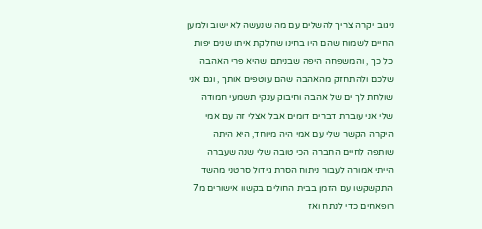ניגוב יקרה צריך להשלים עם מה שנעשה לא ישוב ולמען החיים לשמוח שהם היו בחינו שחלקת איתו שנים יפות כל כך , והמשפחה היפה שבניתם שהיא פרי האהבה שלכם ולהתחזק מהאהבה שהם עוטפים אותך , וגם אני שולחת לך ים של אהבה וחיבוק ענקי תשמעי חמודה שלי אני עוברת דברים דומים אבל אצלי זה עם אמי היקרה הקשר שלי עם אמי היה מיוחד, היא היתה שותפה לחיים החברה הכי טובה שלי שנה שעברה הייתי אמורה לעבור ניתוח הסרת גידול סרטני מהשד התקשקשו עם הזמן בבית החולים בקשוו אישורים מ7 רופאחים כדי לנתח ואז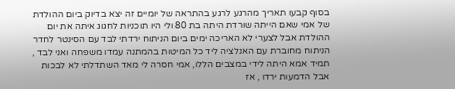בסוף קבעו תאריך מהרגע לרגע בהתראה של יומיים זה יצא בדיוק ביום ההולדת של אמי שאם הייתה שורדת היתה בת 80 ולי היו תוכניות לחגוג איתה את יום ההולדת אבל לצערי לא האריכה ימים ביום הניתוח ירדתי לבד עם הסינטר לחדר הניתוח מחוברת עם האנלציה ליד כל המיטות בהמתנה עמדו משפחה ואני לבד , תמיד אמא היתה לידי במצבים הללו, אמי חסרה לי מאד השתדלתי לא לבכות אבל הדמעות ירדו , אז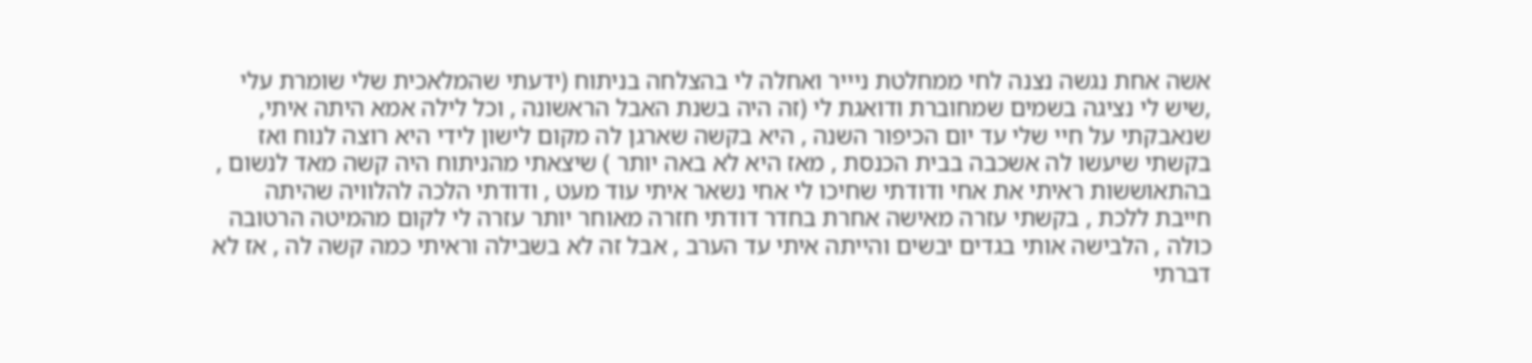אשה אחת נגשה נצנה לחי ממחלטת ניייר ואחלה לי בהצלחה בניתוח (ידעתי שהמלאכית שלי שומרת עלי ,שיש לי נציגה בשמים שמחוברת ודואגת לי (זה היה בשנת האבל הראשונה , וכל לילה אמא היתה איתי, שנאבקתי על חיי שלי עד יום הכיפור השנה , היא בקשה שארגן לה מקום לישון לידי היא רוצה לנוח ואז בקשתי שיעשו לה אשכבה בבית הכנסת , מאז היא לא באה יותר ) שיצאתי מהניתוח היה קשה מאד לנשום , בהתאוששות ראיתי את אחי ודודתי שחיכו לי אחי נשאר איתי עוד מעט , ודודתי הלכה להלוויה שהיתה חייבת ללכת , בקשתי עזרה מאישה אחרת בחדר דודתי חזרה מאוחר יותר עזרה לי לקום מהמיטה הרטובה כולה , הלבישה אותי בגדים יבשים והייתה איתי עד הערב , אבל זה לא בשבילה וראיתי כמה קשה לה , אז לא דברתי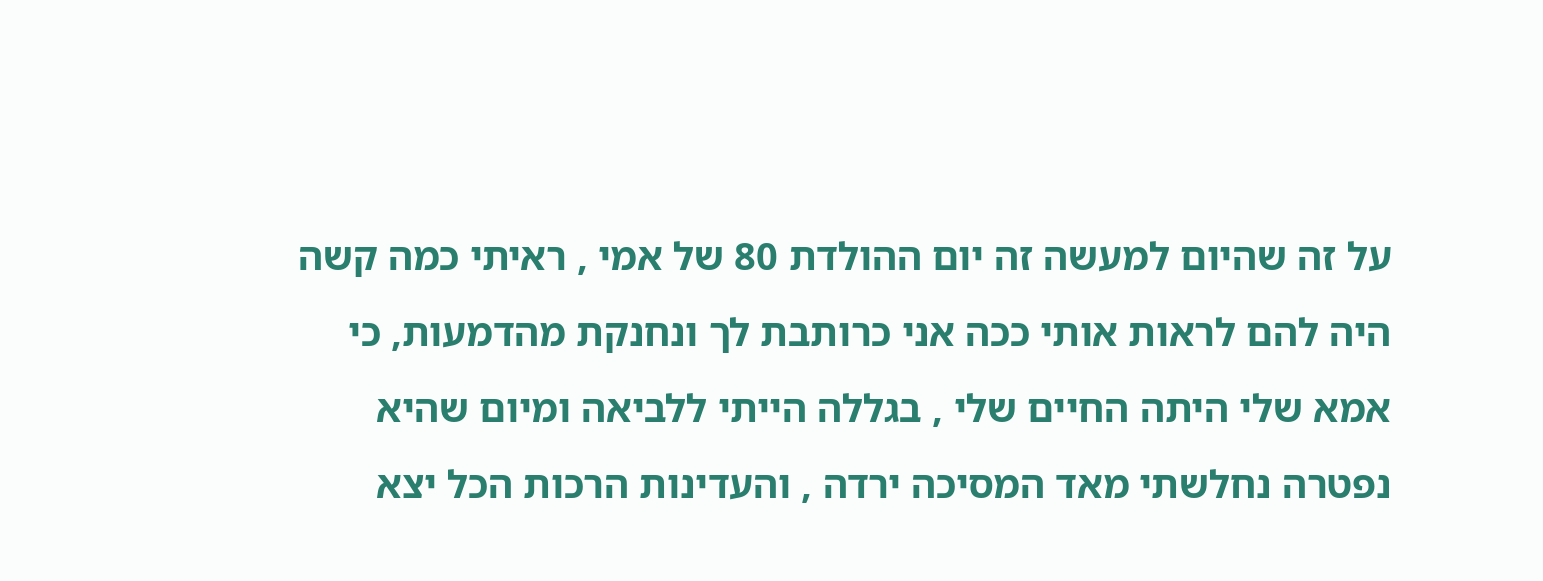על זה שהיום למעשה זה יום ההולדת 80 של אמי , ראיתי כמה קשה היה להם לראות אותי ככה אני כרותבת לך ונחנקת מהדמעות, כי אמא שלי היתה החיים שלי , בגללה הייתי ללביאה ומיום שהיא נפטרה נחלשתי מאד המסיכה ירדה , והעדינות הרכות הכל יצא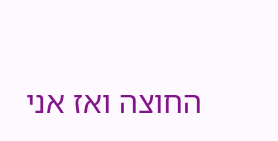החוצה ואז אני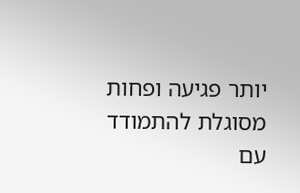יותר פגיעה ופחות מסוגלת להתמודד עם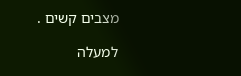מצבים קשים .

למעלה